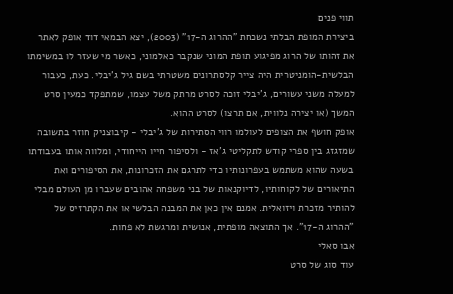תווי פנים
ביצירת המופת הבלתי נשכחת "ההרוג ה-17" (2003), יצא הבמאי דוד אופק לאתר את זהותו של הרוג מפיגוע תופת המוני שנקבר כאלמוני, כאשר מי שעזר לו במשימתו הבלשית-הומניטרית היה צייר קלסתרונים משטרתי בשם גיל ג'יבלי. כעת, כעבור למעלה משני עשורים, ג'יבלי זוכה לסרט מרתק משל עצמו, שמתפקד כמעין סרט המשך (או יצירה נלווית, אם תרצו) לסרט ההוא.
אופק חושף את הצופים לעולמו רווי הסתירות של ג'יבלי - קיבוצניק חוזר בתשובה שמזגזג בין ספרי קודש לתקליטי ג'אז - ולסיפור חייו הייחודי, ומלווה אותו בעבודתו בשעה שהוא משתמש בעפרונותיו כדי לתרגם את הזכרונות, את הסיפורים ואת התיאורים של לקוחותיו, לדיוקנאות של בני משפחה אהובים שעברו מן העולם מבלי להותיר מזכרת ויזואלית. אמנם אין כאן את המבנה הבלשי או את הקתרזיס של "ההרוג ה-17". אך התוצאה מופתית, אנושית ומרגשת לא פחות.
אבו סאלי
עוד סוג של סרט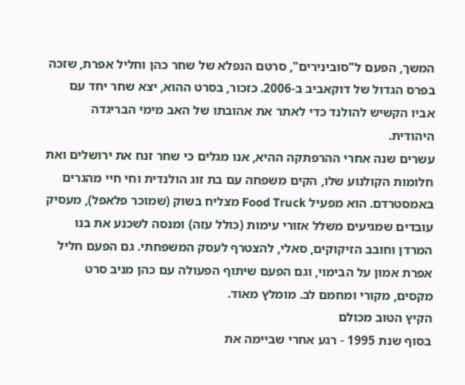המשך, הפעם ל"סובינירים", סרטם הנפלא של שחר כהן וחליל אפרת, שזכה בפרס הגדול של דוקאביב ב-2006. כזכור, בסרט ההוא, יצא שחר יחד עם אביו הקשיש להולנד כדי לאתר את אהובתו של האב מימי הבריגדה היהודית.
עשרים שנה אחרי ההרפתקה ההיא, אנו מגלים כי שחר זנח את ירושלים ואת חלומות הקולנוע שלו, הקים משפחה עם בת זוג הולנדית וחי חיי מהגרים באמסטרדם. הוא מפעיל Food Truck מצליח בשוק (שמוכר פלאפל), מעסיק עובדים שמגיעים משלל אזורי עימות (כולל עזה) ומנסה לשכנע את בנו המרדן וחובב הזיקוקים, סאלי, להצטרף לעסק המשפחתי. גם הפעם חליל אפרת אמון על הבימוי, וגם הפעם שיתוף הפעולה עם כהן מניב סרט מקסים, מקורי ומחמם לב. מומלץ מאוד.
הקיץ הטוב מכולם
בסוף שנת 1995 - רגע אחרי שביימה את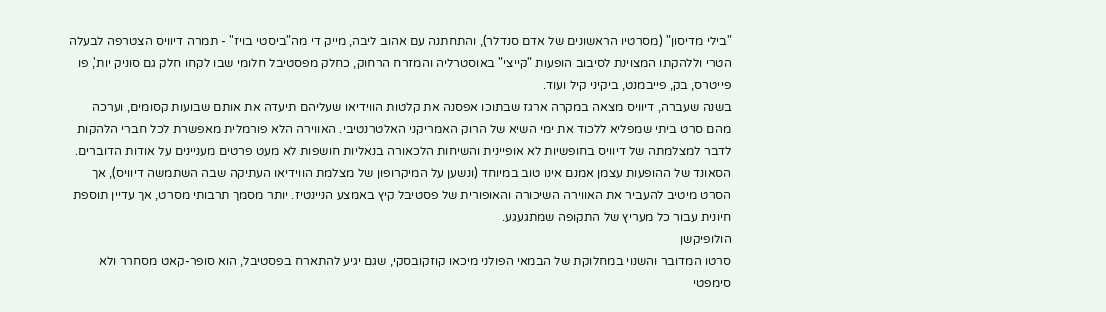"בילי מדיסון" (מסרטיו הראשונים של אדם סנדלר), והתחתנה עם אהוב ליבה, מייק די מה"ביסטי בויז" - תמרה דיוויס הצטרפה לבעלה הטרי וללהקתו המצוינת לסיבוב הופעות "קייצי" באוסטרליה והמזרח הרחוק, כחלק מפסטיבל חלומי שבו לקחו חלק גם סוניק יות', פו פייטרס, בק, פייבמנט, ביקיני קיל ועוד.
בשנה שעברה, דיוויס מצאה במקרה ארגז שבתוכו אפסנה את קלטות הווידיאו שעליהם תיעדה את אותם שבועות קסומים, וערכה מהם סרט ביתי שמפליא ללכוד את ימי השיא של הרוק האמריקני האלטרנטיבי. האווירה הלא פורמלית מאפשרת לכל חברי הלהקות לדבר למצלמתה של דיוויס בחופשיות לא אופיינית והשיחות הלכאורה בנאליות חושפות לא מעט פרטים מעניינים על אודות הדוברים. הסאונד של ההופעות עצמן אמנם אינו טוב במיוחד (ונשען על המיקרופון של מצלמת הווידיאו העתיקה שבה השתמשה דיוויס), אך הסרט מיטיב להעביר את האווירה השיכורה והאופורית של פסטיבל קיץ באמצע הניינטיז. יותר מסמך תרבותי מסרט, אך עדיין תוספת חיונית עבור כל מעריץ של התקופה שמתגעגע.
הולופיקשן
סרטו המדובר והשנוי במחלוקת של הבמאי הפולני מיכאו קוזקובסקי, שגם יגיע להתארח בפסטיבל, הוא סופר-קאט מסחרר ולא סימפטי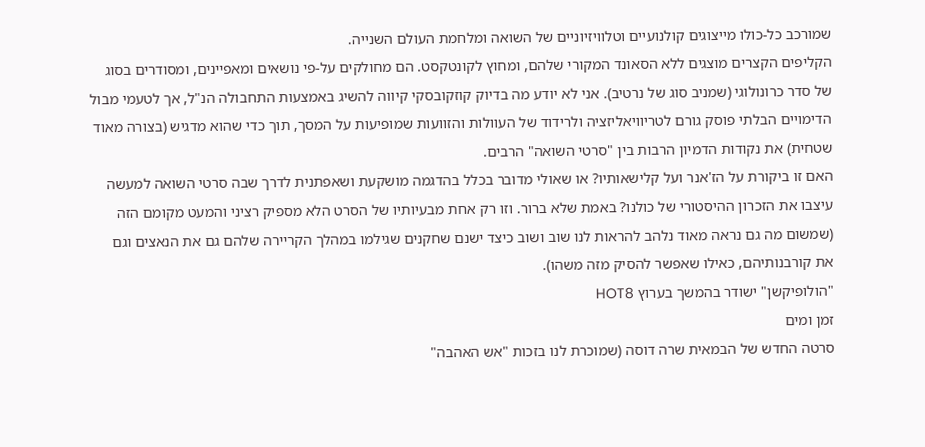שמורכב כל-כולו מייצוגים קולנועיים וטלוויזיוניים של השואה ומלחמת העולם השנייה.
הקליפים הקצרים מוצגים ללא הסאונד המקורי שלהם, ומחוץ לקונטקסט. הם מחולקים על-פי נושאים ומאפיינים, ומסודרים בסוג של סדר כרונולוגי (שמניב סוג של נרטיב). אני לא יודע מה בדיוק קוזקובסקי קיווה להשיג באמצעות התחבולה הנ"ל, אך לטעמי מבול הדימויים הבלתי פוסק גורם לטריוויאליזציה ולרידוד של העוולות והזוועות שמופיעות על המסך, תוך כדי שהוא מדגיש (בצורה מאוד שטחית) את נקודות הדמיון הרבות בין "סרטי השואה" הרבים.
האם זו ביקורת על הז'אנר ועל קלישאותיו? או שאולי מדובר בכלל בהדגמה מושקעת ושאפתנית לדרך שבה סרטי השואה למעשה עיצבו את הזכרון ההיסטורי של כולנו? באמת שלא ברור. וזו רק אחת מבעיותיו של הסרט הלא מספיק רציני והמעט מקומם הזה (שמשום מה גם נראה מאוד נלהב להראות לנו שוב ושוב כיצד ישנם שחקנים שגילמו במהלך הקריירה שלהם גם את הנאצים וגם את קורבנותיהם, כאילו שאפשר להסיק מזה משהו).
"הולופיקשן" ישודר בהמשך בערוץ HOT8
זמן ומים
סרטה החדש של הבמאית שרה דוסה (שמוכרת לנו בזכות "אש האהבה"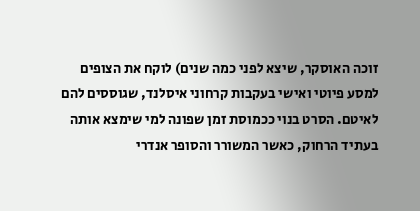זוכה האוסקר, שיצא לפני כמה שנים) לוקח את הצופים למסע פיוטי ואישי בעקבות קרחוני איסלנד, שגוססים להם לאיטם. הסרט בנוי ככמוסת זמן שפונה למי שימצא אותה בעתיד הרחוק, כאשר המשורר והסופר אנדרי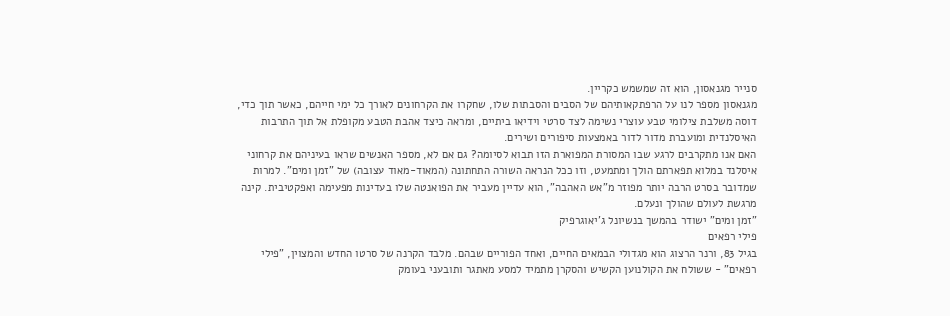סנייר מגנאסון, הוא זה שמשמש כקריין.
מגנאסון מספר לנו על הרפתקאותיהם של הסבים והסבתות שלו, שחקרו את הקרחונים לאורך כל ימי חייהם, כאשר תוך כדי, דוסה משלבת צילומי טבע עוצרי נשימה לצד סרטי וידיאו ביתיים, ומראה כיצד אהבת הטבע מקופלת אל תוך התרבות האיסלנדית ומועברת מדור לדור באמצעות סיפורים ושירים.
האם אנו מתקרבים לרגע שבו המסורת המפוארת הזו תבוא לסיומה? גם אם לא, מספר האנשים שראו בעיניהם את קרחוני איסלנד במלוא תפארתם הולך ומתמעט, וזו ככל הנראה השורה התחתונה (המאוד-מאוד עצובה) של "זמן ומים". למרות שמדובר בסרט הרבה יותר מפוזר מ"אש האהבה", הוא עדיין מעביר את הפואנטה שלו בעדינות מפעימה ואפקטיבית. קינה מרגשת לעולם שהולך ונעלם.
"זמן ומים" ישודר בהמשך בנשיונל ג'יאוגרפיק
פילי רפאים
בגיל 83, ורנר הרצוג הוא מגדולי הבמאים החיים, ואחד הפוריים שבהם. מלבד הקרנה של סרטו החדש והמצוין, "פילי רפאים" - ששולח את הקולנוען הקשיש והסקרן מתמיד למסע מאתגר ותובעני בעומק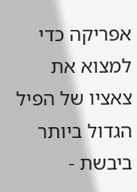אפריקה כדי למצוא את צאציו של הפיל הגדול ביותר ביבשת -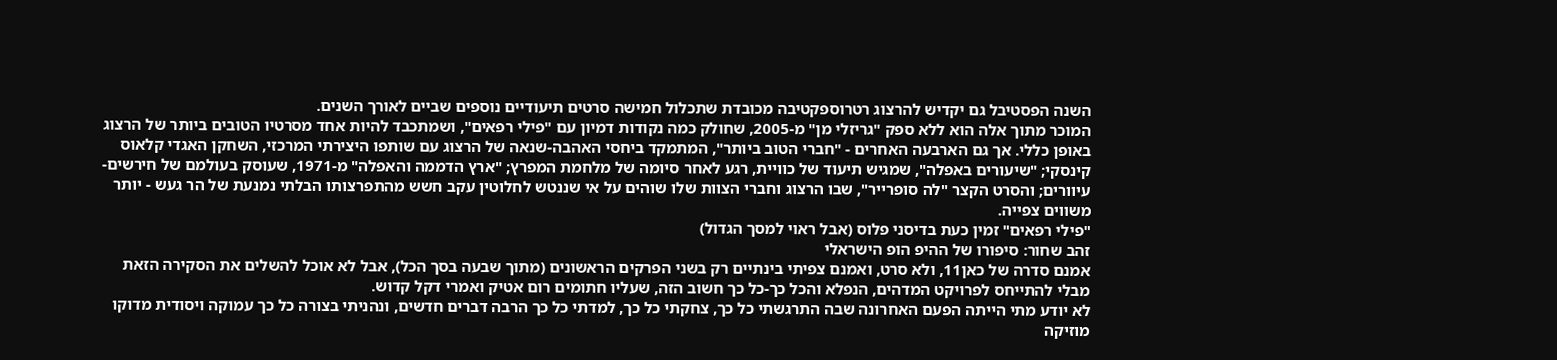השנה הפסטיבל גם יקדיש להרצוג רטרוספקטיבה מכובדת שתכלול חמישה סרטים תיעודיים נוספים שביים לאורך השנים.
המוכר מתוך אלה הוא ללא ספק "גריזלי מן" מ-2005, שחולק כמה נקודות דמיון עם "פילי רפאים", ושמתכבד להיות אחד מסרטיו הטובים ביותר של הרצוג באופן כללי. אך גם הארבעה האחרים - "חברי הטוב ביותר", המתמקד ביחסי האהבה-שנאה של הרצוג עם שותפו היצירתי המרכזי, השחקן האגדי קלאוס קינסקי; "שיעורים באפלה", שמגיש תיעוד של כוויית, רגע לאחר סיומה של מלחמת המפרץ; "ארץ הדממה והאפלה" מ-1971, שעוסק בעולמם של חירשים-עיוורים; והסרט הקצר "לה סופרייר", שבו הרצוג וחברי הצוות שלו שוהים על אי שננטש לחלוטין עקב חשש מהתפרצותו הבלתי נמנעת של הר געש - יותר משווים צפייה.
"פילי רפאים" זמין כעת בדיסני פלוס (אבל ראוי למסך הגדול)
זהב שחור: סיפורו של ההיפ הופ הישראלי
אמנם סדרה של כאן11, ולא סרט, ואמנם צפיתי בינתיים רק בשני הפרקים הראשונים (מתוך שבעה בסך הכל), אבל לא אוכל להשלים את הסקירה הזאת מבלי להתייחס לפרויקט המדהים, הנפלא והכל כך-כל כך חשוב הזה, שעליו חתומים רום אטיק ואמרי דקל קדוש.
לא יודע מתי הייתה הפעם האחרונה שבה התרגשתי כל כך, צחקתי כל כך, למדתי כל כך הרבה דברים חדשים, ונהניתי בצורה כל כך עמוקה ויסודית מדוקו מוזיקה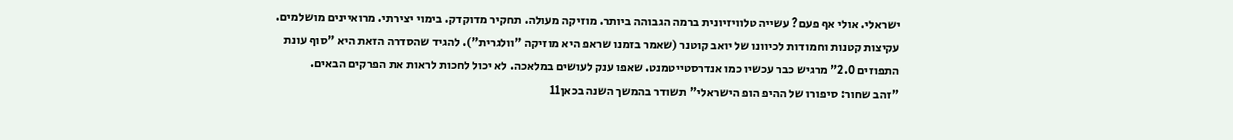ישראלי. אולי אף פעם? עשייה טלוויזיונית ברמה הגבוהה ביותר. מוזיקה מעולה. תחקיר מדוקדק. בימוי יצירתי. מרואיינים מושלמים. עקיצות קטנות וחמודות לכיוונו של יואב קוטנר (שאמר בזמנו שראפ היא מוזיקה "וולגרית"). להגיד שהסדרה הזאת היא "סוף עונת התפוזים 2.0" מרגיש כבר עכשיו כמו אנדרסטייטמנט. שאפו ענק לעושים במלאכה. לא יכול לחכות לראות את הפרקים הבאים.
"זהב שחור: סיפורו של ההיפ הופ הישראלי" תשודר בהמשך השנה בכאן11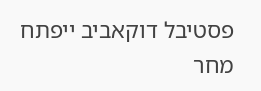פסטיבל דוקאביב ייפתח מחר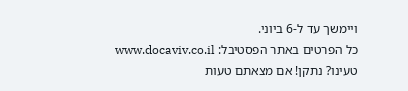ויימשך עד ל-6 ביוני.
כל הפרטים באתר הפסטיבל: www.docaviv.co.il
טעינו? נתקן! אם מצאתם טעות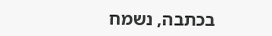בכתבה, נשמח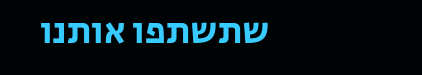שתשתפו אותנו